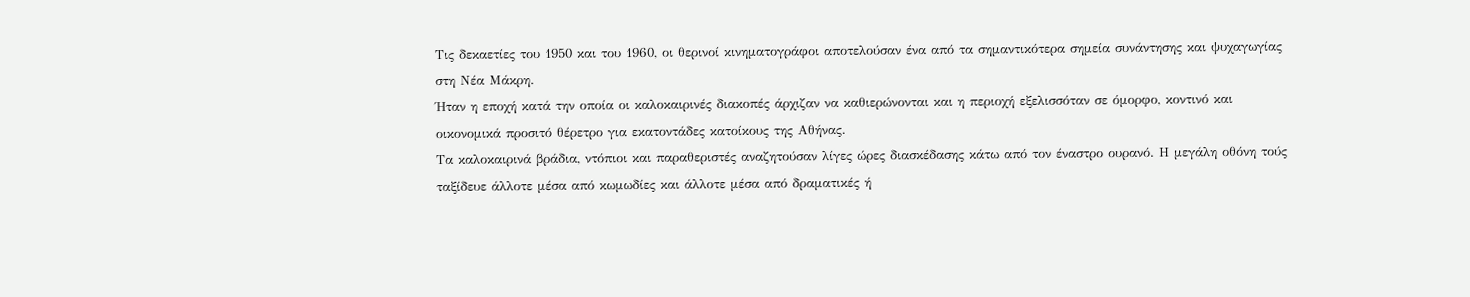Τις δεκαετίες του 1950 και του 1960, οι θερινοί κινηματογράφοι αποτελούσαν ένα από τα σημαντικότερα σημεία συνάντησης και ψυχαγωγίας στη Νέα Μάκρη.
Ήταν η εποχή κατά την οποία οι καλοκαιρινές διακοπές άρχιζαν να καθιερώνονται και η περιοχή εξελισσόταν σε όμορφο, κοντινό και οικονομικά προσιτό θέρετρο για εκατοντάδες κατοίκους της Αθήνας.
Τα καλοκαιρινά βράδια, ντόπιοι και παραθεριστές αναζητούσαν λίγες ώρες διασκέδασης κάτω από τον έναστρο ουρανό. Η μεγάλη οθόνη τούς ταξίδευε άλλοτε μέσα από κωμωδίες και άλλοτε μέσα από δραματικές ή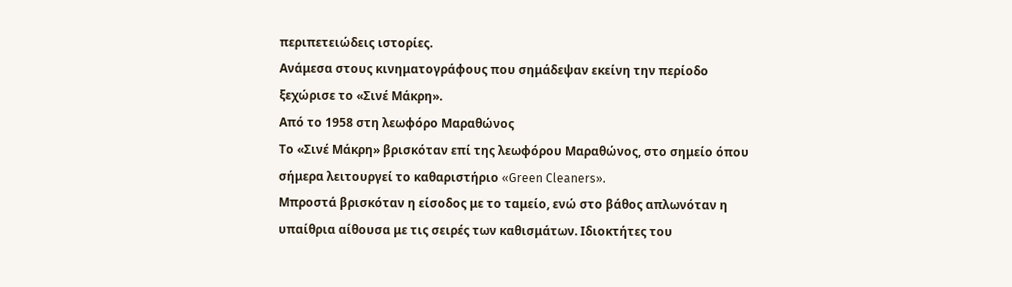περιπετειώδεις ιστορίες.
Ανάμεσα στους κινηματογράφους που σημάδεψαν εκείνη την περίοδο ξεχώρισε το «Σινέ Μάκρη».
Από το 1958 στη λεωφόρο Μαραθώνος
Το «Σινέ Μάκρη» βρισκόταν επί της λεωφόρου Μαραθώνος, στο σημείο όπου σήμερα λειτουργεί το καθαριστήριο «Green Cleaners».
Μπροστά βρισκόταν η είσοδος με το ταμείο, ενώ στο βάθος απλωνόταν η υπαίθρια αίθουσα με τις σειρές των καθισμάτων. Ιδιοκτήτες του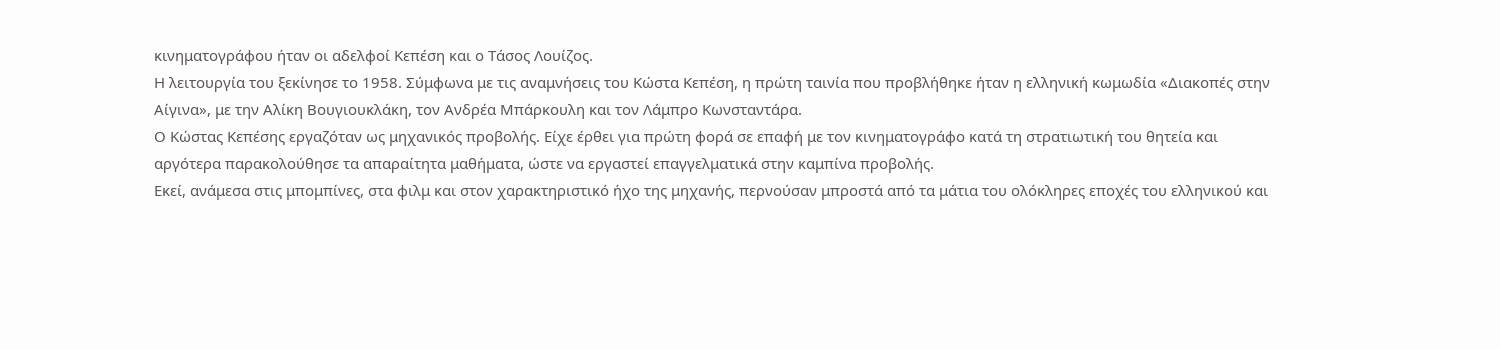κινηματογράφου ήταν οι αδελφοί Κεπέση και ο Τάσος Λουίζος.
Η λειτουργία του ξεκίνησε το 1958. Σύμφωνα με τις αναμνήσεις του Κώστα Κεπέση, η πρώτη ταινία που προβλήθηκε ήταν η ελληνική κωμωδία «Διακοπές στην Αίγινα», με την Αλίκη Βουγιουκλάκη, τον Ανδρέα Μπάρκουλη και τον Λάμπρο Κωνσταντάρα.
Ο Κώστας Κεπέσης εργαζόταν ως μηχανικός προβολής. Είχε έρθει για πρώτη φορά σε επαφή με τον κινηματογράφο κατά τη στρατιωτική του θητεία και αργότερα παρακολούθησε τα απαραίτητα μαθήματα, ώστε να εργαστεί επαγγελματικά στην καμπίνα προβολής.
Εκεί, ανάμεσα στις μπομπίνες, στα φιλμ και στον χαρακτηριστικό ήχο της μηχανής, περνούσαν μπροστά από τα μάτια του ολόκληρες εποχές του ελληνικού και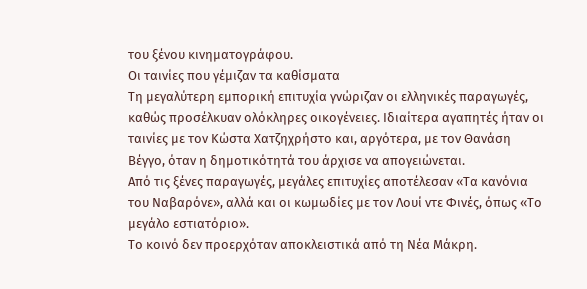του ξένου κινηματογράφου.
Οι ταινίες που γέμιζαν τα καθίσματα
Τη μεγαλύτερη εμπορική επιτυχία γνώριζαν οι ελληνικές παραγωγές, καθώς προσέλκυαν ολόκληρες οικογένειες. Ιδιαίτερα αγαπητές ήταν οι ταινίες με τον Κώστα Χατζηχρήστο και, αργότερα, με τον Θανάση Βέγγο, όταν η δημοτικότητά του άρχισε να απογειώνεται.
Από τις ξένες παραγωγές, μεγάλες επιτυχίες αποτέλεσαν «Τα κανόνια του Ναβαρόνε», αλλά και οι κωμωδίες με τον Λουί ντε Φινές, όπως «Το μεγάλο εστιατόριο».
Το κοινό δεν προερχόταν αποκλειστικά από τη Νέα Μάκρη.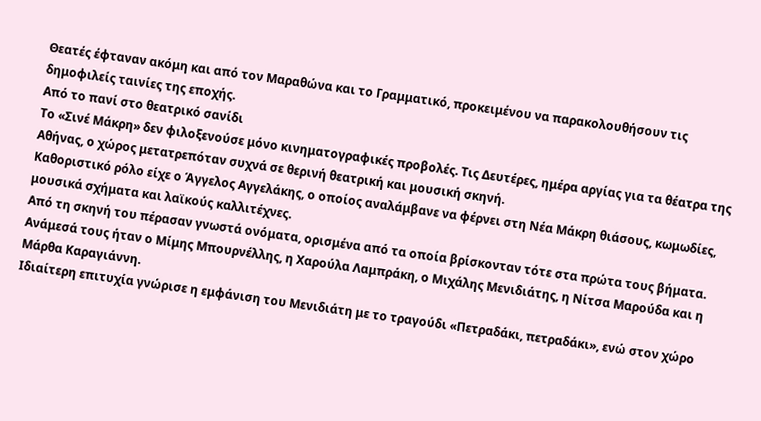Θεατές έφταναν ακόμη και από τον Μαραθώνα και το Γραμματικό, προκειμένου να παρακολουθήσουν τις δημοφιλείς ταινίες της εποχής.
Από το πανί στο θεατρικό σανίδι
Το «Σινέ Μάκρη» δεν φιλοξενούσε μόνο κινηματογραφικές προβολές. Τις Δευτέρες, ημέρα αργίας για τα θέατρα της Αθήνας, ο χώρος μετατρεπόταν συχνά σε θερινή θεατρική και μουσική σκηνή.
Καθοριστικό ρόλο είχε ο Άγγελος Αγγελάκης, ο οποίος αναλάμβανε να φέρνει στη Νέα Μάκρη θιάσους, κωμωδίες, μουσικά σχήματα και λαϊκούς καλλιτέχνες.
Από τη σκηνή του πέρασαν γνωστά ονόματα, ορισμένα από τα οποία βρίσκονταν τότε στα πρώτα τους βήματα. Ανάμεσά τους ήταν ο Μίμης Μπουρνέλλης, η Χαρούλα Λαμπράκη, ο Μιχάλης Μενιδιάτης, η Νίτσα Μαρούδα και η Μάρθα Καραγιάννη.
Ιδιαίτερη επιτυχία γνώρισε η εμφάνιση του Μενιδιάτη με το τραγούδι «Πετραδάκι, πετραδάκι», ενώ στον χώρο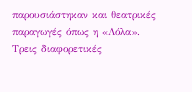παρουσιάστηκαν και θεατρικές παραγωγές όπως η «Λόλα».
Τρεις διαφορετικές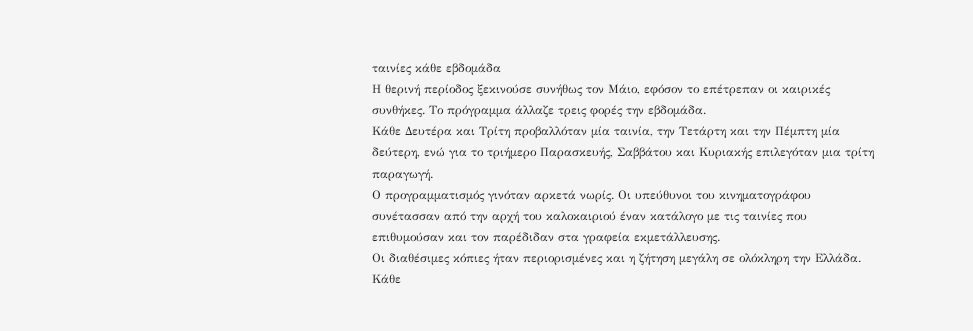ταινίες κάθε εβδομάδα
Η θερινή περίοδος ξεκινούσε συνήθως τον Μάιο, εφόσον το επέτρεπαν οι καιρικές συνθήκες. Το πρόγραμμα άλλαζε τρεις φορές την εβδομάδα.
Κάθε Δευτέρα και Τρίτη προβαλλόταν μία ταινία, την Τετάρτη και την Πέμπτη μία δεύτερη, ενώ για το τριήμερο Παρασκευής, Σαββάτου και Κυριακής επιλεγόταν μια τρίτη παραγωγή.
Ο προγραμματισμός γινόταν αρκετά νωρίς. Οι υπεύθυνοι του κινηματογράφου συνέτασσαν από την αρχή του καλοκαιριού έναν κατάλογο με τις ταινίες που επιθυμούσαν και τον παρέδιδαν στα γραφεία εκμετάλλευσης.
Οι διαθέσιμες κόπιες ήταν περιορισμένες και η ζήτηση μεγάλη σε ολόκληρη την Ελλάδα. Κάθε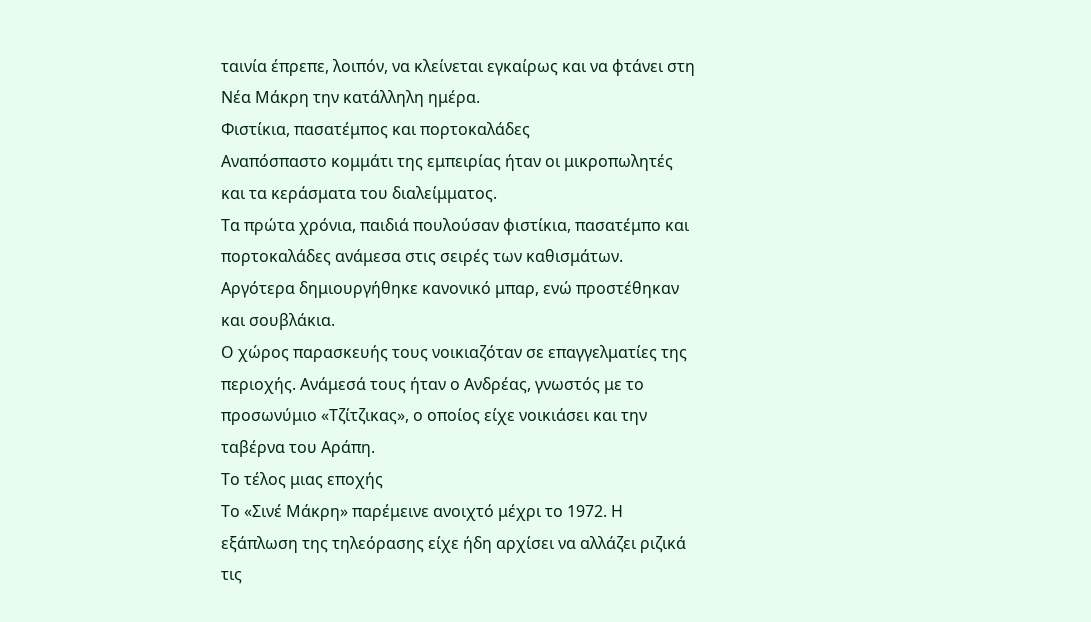ταινία έπρεπε, λοιπόν, να κλείνεται εγκαίρως και να φτάνει στη Νέα Μάκρη την κατάλληλη ημέρα.
Φιστίκια, πασατέμπος και πορτοκαλάδες
Αναπόσπαστο κομμάτι της εμπειρίας ήταν οι μικροπωλητές και τα κεράσματα του διαλείμματος.
Τα πρώτα χρόνια, παιδιά πουλούσαν φιστίκια, πασατέμπο και πορτοκαλάδες ανάμεσα στις σειρές των καθισμάτων. Αργότερα δημιουργήθηκε κανονικό μπαρ, ενώ προστέθηκαν και σουβλάκια.
Ο χώρος παρασκευής τους νοικιαζόταν σε επαγγελματίες της περιοχής. Ανάμεσά τους ήταν ο Ανδρέας, γνωστός με το προσωνύμιο «Τζίτζικας», ο οποίος είχε νοικιάσει και την ταβέρνα του Αράπη.
Το τέλος μιας εποχής
Το «Σινέ Μάκρη» παρέμεινε ανοιχτό μέχρι το 1972. Η εξάπλωση της τηλεόρασης είχε ήδη αρχίσει να αλλάζει ριζικά τις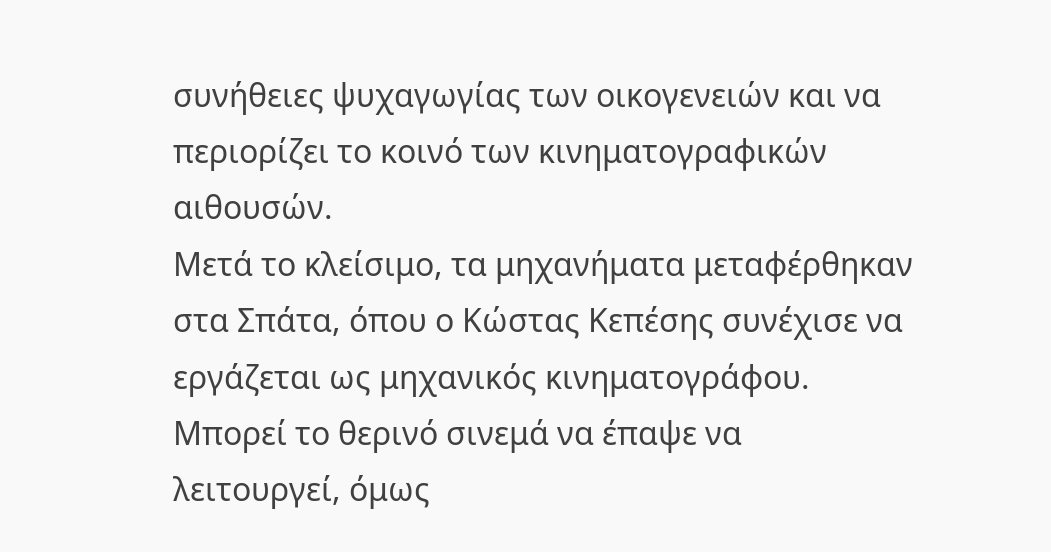συνήθειες ψυχαγωγίας των οικογενειών και να περιορίζει το κοινό των κινηματογραφικών αιθουσών.
Μετά το κλείσιμο, τα μηχανήματα μεταφέρθηκαν στα Σπάτα, όπου ο Κώστας Κεπέσης συνέχισε να εργάζεται ως μηχανικός κινηματογράφου.
Μπορεί το θερινό σινεμά να έπαψε να λειτουργεί, όμως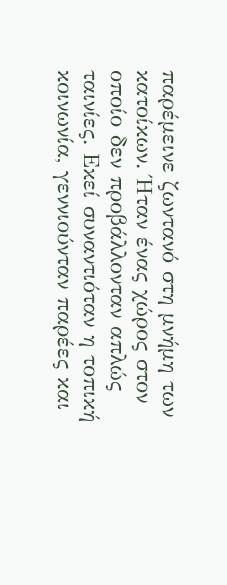παρέμεινε ζωντανό στη μνήμη των κατοίκων. Ήταν ένας χώρος στον οποίο δεν προβάλλονταν απλώς ταινίες. Εκεί συναντιόταν η τοπική κοινωνία, γεννιούνταν παρέες και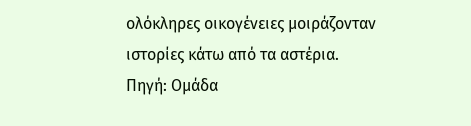ολόκληρες οικογένειες μοιράζονταν ιστορίες κάτω από τα αστέρια.
Πηγή: Ομάδα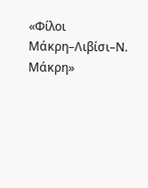«Φίλοι Μάκρη–Λιβίσι–Ν. Μάκρη»